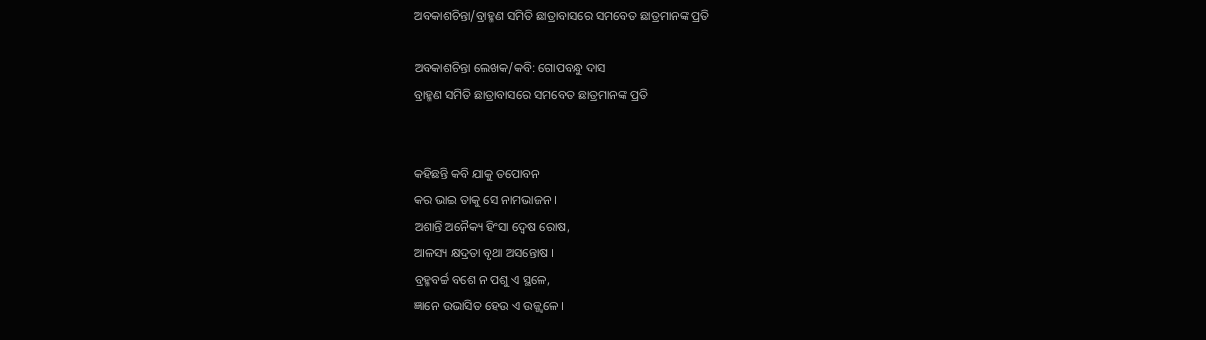ଅବକାଶଚିନ୍ତା/ବ୍ରାହ୍ମଣ ସମିତି ଛାତ୍ରାବାସରେ ସମବେତ ଛାତ୍ରମାନଙ୍କ ପ୍ରତି

ଅବକାଶଚିନ୍ତା ଲେଖକ/କବି: ଗୋପବନ୍ଧୁ ଦାସ
ବ୍ରାହ୍ମଣ ସମିତି ଛାତ୍ରାବାସରେ ସମବେତ ଛାତ୍ରମାନଙ୍କ ପ୍ରତି


କହିଛନ୍ତି କବି ଯାକୁ ତପୋବନ
କର ଭାଇ ତାକୁ ସେ ନାମଭାଜନ ।
ଅଶାନ୍ତି ଅନୈକ୍ୟ ହିଂସା ଦ୍ୱେଷ ରୋଷ,
ଆଳସ୍ୟ କ୍ଷଦ୍ରତା ବୃଥା ଅସନ୍ତୋଷ ।
ବ୍ରହ୍ମବର୍ଚ୍ଚ ବଶେ ନ ପଶୁ ଏ ସ୍ଥଳେ,
ଜ୍ଞାନେ ଉଭାସିତ ହେଉ ଏ ଉଜ୍ଜ୍ୱଳେ ।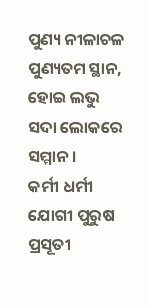ପୁଣ୍ୟ ନୀଳାଚଳ ପୁଣ୍ୟତମ ସ୍ଥାନ,
ହୋଇ ଲଭୁ ସଦା ଲୋକରେ ସମ୍ମାନ ।
କର୍ମୀ ଧର୍ମୀ ଯୋଗୀ ପୁରୁଷ ପ୍ରସୂତୀ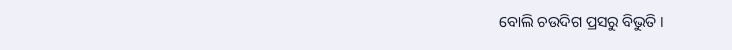ବୋଲି ଚଉଦିଗ ପ୍ରସରୁ ବିଭୁତି ।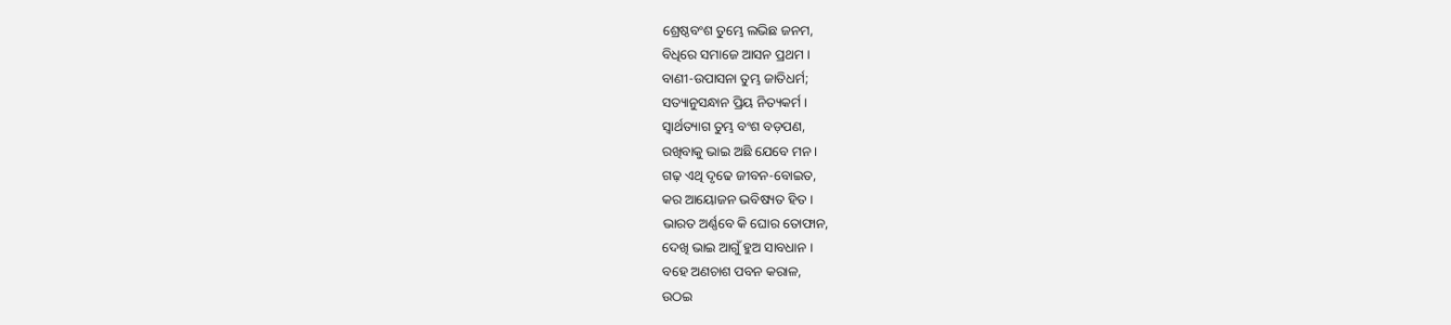ଶ୍ରେଷ୍ଠବଂଶ ତୁମ୍ଭେ ଲଭିଛ ଜନମ,
ବିଧିରେ ସମାଜେ ଆସନ ପ୍ରଥମ ।
ବାଣୀ-ଉପାସନା ତୁମ୍ଭ ଜାତିଧର୍ମ;
ସତ୍ୟାନୁସନ୍ଧାନ ପ୍ରିୟ ନିତ୍ୟକର୍ମ ।
ସ୍ୱାର୍ଥତ୍ୟାଗ ତୁମ୍ଭ ବଂଶ ବଡ଼ପଣ,
ରଖିବାକୁ ଭାଇ ଅଛି ଯେବେ ମନ ।
ଗଢ଼ ଏଥି ଦୃଢେ ଜୀବନ-ବୋଇତ,
କର ଆୟୋଜନ ଭବିଷ୍ୟତ ହିତ ।
ଭାରତ ଅର୍ଣ୍ଣବେ କି ଘୋର ତୋଫାନ,
ଦେଖି ଭାଇ ଆଗୁଁ ହୁଅ ସାବଧାନ ।
ବହେ ଅଣଚାଶ ପବନ କରାଳ,
ଉଠଇ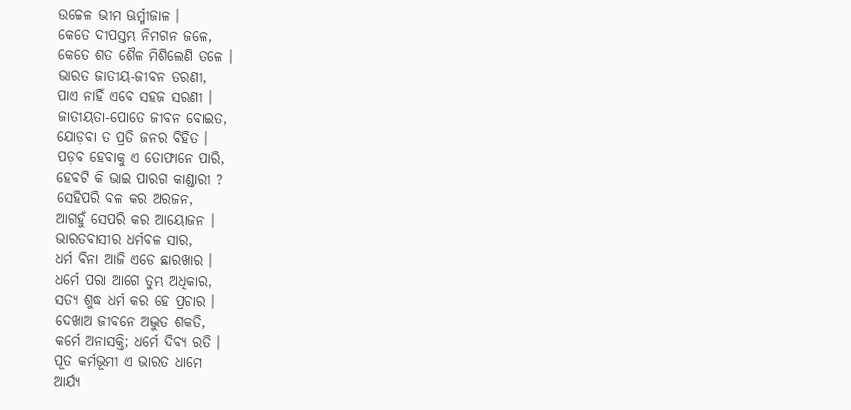ଉଚ୍ଚେଳ ଭୀମ ଊର୍ମ୍ମୀଜାଳ ।
କେତେ ଦୀପସ୍ତମ୍ଭ ନିମଗନ ଜଳେ,
କେତେ ଶତ ଶୈଳ ମିଶିଲେଣି ତଳେ ।
ଭାରତ ଜାତୀୟ-ଜୀବନ ତରଣୀ,
ପାଏ ନାହିଁ ଏବେ ସହଜ ସରଣୀ ।
ଜାତୀୟତା-ପୋତେ ଜୀବନ ବୋଇତ,
ଯୋଡ଼ବା ତ ପ୍ରତି ଜନର ବିହିତ ।
ପଡ଼ବ ହେବାକୁ ଏ ତୋଫାନେ ପାରି,
ହେବଟି କି ଭାଇ ପାରଗ କାଣ୍ଡାରୀ ?
ସେହିପରି ବଳ କର ଅରଜନ,
ଆଗହୁଁ ସେପରି କର ଆୟୋଜନ ।
ଭାରତବାସୀର ଧର୍ମବଳ ସାର,
ଧର୍ମ ବିନା ଆଜି ଏଡେ ଛାରଖାର ।
ଧର୍ମେ ପରା ଆଗେ ତୁମ୍ଭ ଅଧିକାର,
ସତ୍ୟ ଶୁଦ୍ଧ ଧର୍ମ କର ହେ ପ୍ରଚାର ।
ଦେଖାଅ ଜୀବନେ ଅଦ୍ଭୁତ ଶକତି,
କର୍ମେ ଅନାସକ୍ତି; ଧର୍ମେ ଦିବ୍ୟ ରତି ।
ପୂତ କର୍ମଭୂମୀ ଏ ଭାରତ ଧାମେ
ଆର୍ଯ୍ୟ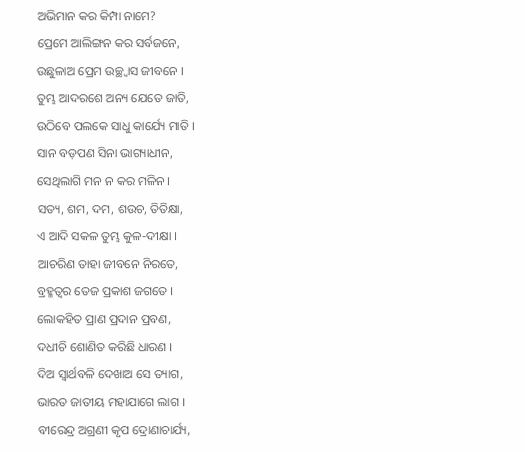ଅଭିମାନ କର କିମ୍ପା ନାମେ?
ପ୍ରେମେ ଆଲିଙ୍ଗନ କର ସର୍ବଜନେ,
ଉଛୁଳାଅ ପ୍ରେମ ଉଚ୍ଛ୍ୱାସ ଜୀବନେ ।
ତୁମ୍ଭ ଆଦରଶେ ଅନ୍ୟ ଯେତେ ଜାତି,
ଉଠିବେ ପଲକେ ସାଧୁ କାର୍ଯ୍ୟେ ମାତି ।
ସାନ ବଡ଼ପଣ ସିନା ଭାଗ୍ୟାଧୀନ,
ସେଥିଲାଗି ମନ ନ କର ମଳିନ ।
ସତ୍ୟ, ଶମ, ଦମ, ଶଉଚ, ତିତିକ୍ଷା,
ଏ ଆଦି ସକଳ ତୁମ୍ଭ କୁଳ-ଦୀକ୍ଷା ।
ଆଚରିଣ ତାହା ଜୀବନେ ନିରତେ,
ବ୍ରହ୍ମତ୍ୱର ତେଜ ପ୍ରକାଶ ଜଗତେ ।
ଲୋକହିତ ପ୍ରାଣ ପ୍ରଦାନ ପ୍ରବଣ,
ଦଧୀଚି ଶୋଣିତ କରିଛି ଧାରଣ ।
ଦିଅ ସ୍ୱାର୍ଥବଳି ଦେଖାଅ ସେ ତ୍ୟାଗ,
ଭାରତ ଜାତୀୟ ମହାଯାଗେ ଲାଗ ।
ବୀରେନ୍ଦ୍ର ଅଗ୍ରଣୀ କୃପ ଦ୍ରୋଣାଚାର୍ଯ୍ୟ,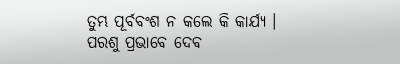ତୁମ୍ଭ ପୂର୍ବବଂଶ ନ କଲେ କି କାର୍ଯ୍ୟ ।
ପରଶୁ ପ୍ରଭାବେ ଦେବ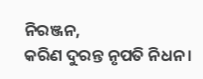ନିରଞ୍ଜନ,
କରିଣ ଦୁରନ୍ତ ନୃପତି ନିଧନ ।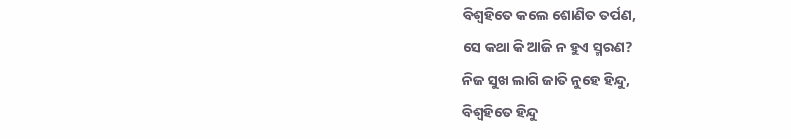ବିଶ୍ୱହିତେ କଲେ ଶୋଣିତ ତର୍ପଣ,
ସେ କଥା କି ଆଜି ନ ହୁଏ ସ୍ମରଣ?
ନିଜ ସୁଖ ଲାଗି ଜାତି ନୁହେ ହିନ୍ଦୁ,
ବିଶ୍ୱହିତେ ହିନ୍ଦୁ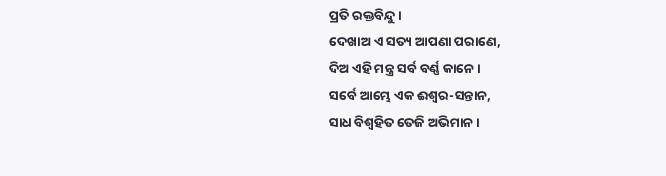ପ୍ରତି ରକ୍ତବିନ୍ଦୁ ।
ଦେଖାଅ ଏ ସତ୍ୟ ଆପଣା ପରାଣେ,
ଦିଅ ଏହି ମନ୍ତ୍ର ସର୍ବ ବର୍ଣ୍ଣ କାନେ ।
ସର୍ବେ ଆମ୍ଭେ ଏକ ଈଶ୍ୱର-ସନ୍ତାନ,
ସାଧ ବିଶ୍ୱହିତ ତେଜି ଅଭିମାନ ।